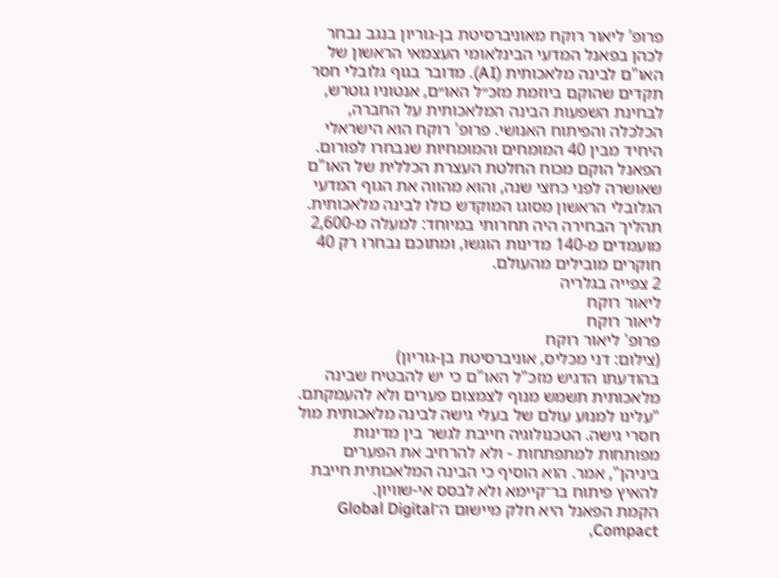פרופ’ ליאור רוקח מאוניברסיטת בן-גוריון בנגב נבחר לכהן בפאנל המדעי הבינלאומי העצמאי הראשון של האו"ם לבינה מלאכותית (AI). מדובר בגוף גלובלי חסר תקדים שהוקם ביוזמת מזכ״ל האו״ם, אנטוניו גוטרש, לבחינת השפעות הבינה המלאכותית על החברה, הכלכלה והפיתוח האנושי. פרופ' רוקח הוא הישראלי היחיד מבין 40 המומחים והמומחיות שנבחרו לפורום.
הפאנל הוקם מכוח החלטת העצרת הכללית של האו"ם שאושרה לפני כחצי שנה, והוא מהווה את הגוף המדעי הגלובלי הראשון מסוגו המוקדש כולו לבינה מלאכותית. תהליך הבחירה היה תחרותי במיוחד: למעלה מ-2,600 מועמדים מ-140 מדינות הוגשו, ומתוכם נבחרו רק 40 חוקרים מובילים מהעולם.
2 צפייה בגלריה
ליאור רוקח
ליאור רוקח
פרופ' ליאור רוקח
(צילום: דני מכליס, אוניברסיטת בן-גוריון)
בהודעתו הדגיש מזכ"ל האו"ם כי יש להבטיח שבינה מלאכותית תשמש מנוף לצמצום פערים ולא להעמקתם. "עלינו למנוע עולם של בעלי גישה לבינה מלאכותית מול חסרי גישה. הטכנולוגיה חייבת לגשר בין מדינות מפותחות למתפתחות - ולא להרחיב את הפערים ביניהן", אמר. הוא הוסיף כי הבינה המלאכותית חייבת להאיץ פיתוח בר־קיימא ולא לבסס אי-שוויון.
הקמת הפאנל היא חלק מיישום ה־Global Digital Compact,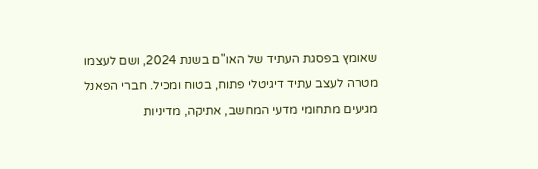שאומץ בפסגת העתיד של האו"ם בשנת 2024, ושם לעצמו מטרה לעצב עתיד דיגיטלי פתוח, בטוח ומכיל. חברי הפאנל מגיעים מתחומי מדעי המחשב, אתיקה, מדיניות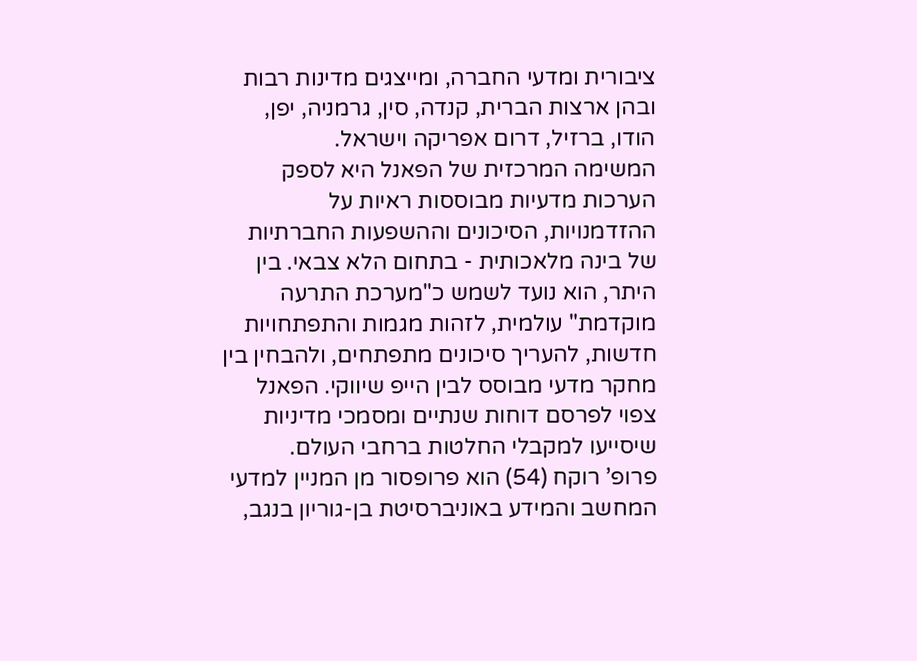ציבורית ומדעי החברה, ומייצגים מדינות רבות ובהן ארצות הברית, קנדה, סין, גרמניה, יפן, הודו, ברזיל, דרום אפריקה וישראל.
המשימה המרכזית של הפאנל היא לספק הערכות מדעיות מבוססות ראיות על ההזדמנויות, הסיכונים וההשפעות החברתיות של בינה מלאכותית - בתחום הלא צבאי. בין היתר, הוא נועד לשמש כ"מערכת התרעה מוקדמת" עולמית, לזהות מגמות והתפתחויות חדשות, להעריך סיכונים מתפתחים, ולהבחין בין מחקר מדעי מבוסס לבין הייפ שיווקי. הפאנל צפוי לפרסם דוחות שנתיים ומסמכי מדיניות שיסייעו למקבלי החלטות ברחבי העולם.
פרופ’ רוקח (54) הוא פרופסור מן המניין למדעי המחשב והמידע באוניברסיטת בן-גוריון בנגב,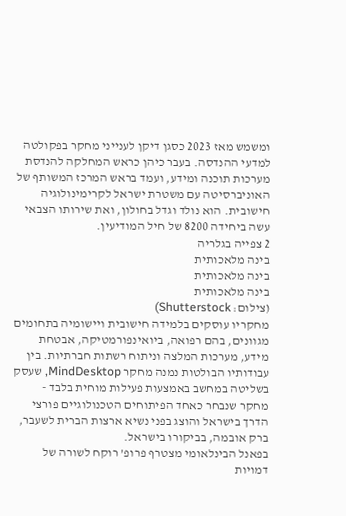ומשמש מאז 2023 כסגן דיקן לענייני מחקר בפקולטה למדעי ההנדסה. בעבר כיהן כראש המחלקה להנדסת מערכות תוכנה ומידע, ועמד בראש המרכז המשותף של האוניברסיטה עם משטרת ישראל לקרימינולוגיה חישובית. הוא נולד וגדל בחולון, ואת שירותו הצבאי עשה ביחידה 8200 של חיל המודיעין.
2 צפייה בגלריה
בינה מלאכותית
בינה מלאכותית
בינה מלאכותית
(צילום: Shutterstock)
מחקריו עוסקים בלמידה חישובית ויישומיה בתחומים מגוונים, בהם רפואה, ביואינפורמטיקה, אבטחת מידע, מערכות המלצה וניתוח רשתות חברתיות. בין עבודותיו הבולטות נמנה מחקר MindDesktop, שעסק בשליטה במחשב באמצעות פעילות מוחית בלבד - מחקר שנבחר כאחד הפיתוחים הטכנולוגיים פורצי הדרך בישראל והוצג בפני נשיא ארצות הברית לשעבר, ברק אובמה, בביקורו בישראל.
בפאנל הבינלאומי מצטרף פרופ’ רוקח לשורה של דמויות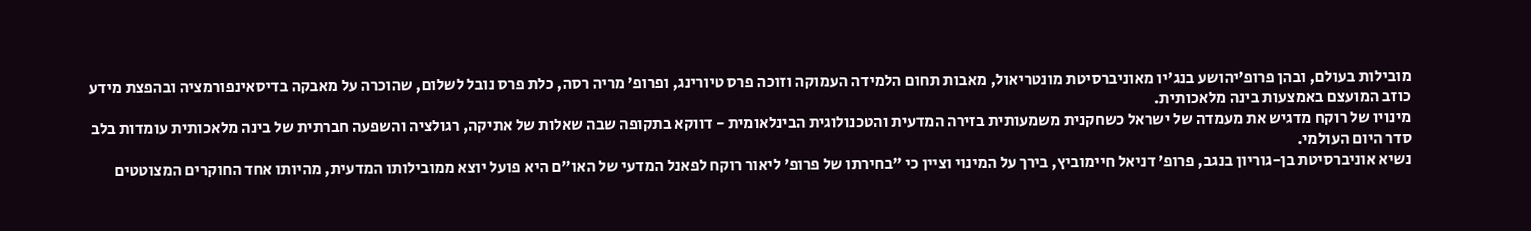מובילות בעולם, ובהן פרופ’יהושע בנג'יו מאוניברסיטת מונטריאול, מאבות תחום הלמידה העמוקה וזוכה פרס טיורינג, ופרופ’ מריה רסה, כלת פרס נובל לשלום, שהוכרה על מאבקה בדיסאינפורמציה ובהפצת מידע כוזב המועצם באמצעות בינה מלאכותית.
מינויו של רוקח מדגיש את מעמדה של ישראל כשחקנית משמעותית בזירה המדעית והטכנולוגית הבינלאומית - דווקא בתקופה שבה שאלות של אתיקה, רגולציה והשפעה חברתית של בינה מלאכותית עומדות בלב סדר היום העולמי.
נשיא אוניברסיטת בן-גוריון בנגב, פרופ’ דניאל חיימוביץ, בירך על המינוי וציין כי "בחירתו של פרופ’ ליאור רוקח לפאנל המדעי של האו״ם היא פועל יוצא ממובילותו המדעית, מהיותו אחד החוקרים המצוטטים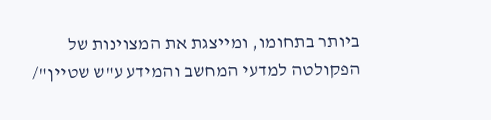ביותר בתחומו, ומייצגת את המצוינות של הפקולטה למדעי המחשב והמידע ע"ש שטיין"/